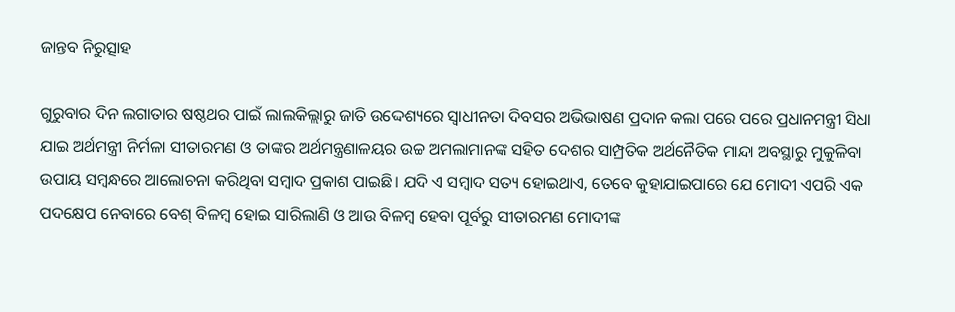ଜାନ୍ତବ ନିରୁତ୍ସାହ

ଗୁରୁବାର ଦିନ ଲଗାତାର ଷଷ୍ଠଥର ପାଇଁ ଲାଲକିଲ୍ଲାରୁ ଜାତି ଉଦ୍ଦେଶ୍ୟରେ ସ୍ବାଧୀନତା ଦିବସର ଅଭିଭାଷଣ ପ୍ରଦାନ କଲା ପରେ ପରେ ପ୍ରଧାନମନ୍ତ୍ରୀ ସିଧା ଯାଇ ଅର୍ଥମନ୍ତ୍ରୀ ନିର୍ମଳା ସୀତାରମଣ ଓ ତାଙ୍କର ଅର୍ଥମନ୍ତ୍ରଣାଳୟର ଉଚ୍ଚ ଅମଲାମାନଙ୍କ ସହିତ ଦେଶର ସାମ୍ପ୍ରତିକ ଅର୍ଥନୈତିକ ମାନ୍ଦା ଅବସ୍ଥାରୁ ମୁକୁଳିବା ଉପାୟ ସମ୍ବନ୍ଧରେ ଆଲୋଚନା କରିଥିବା ସମ୍ବାଦ ପ୍ରକାଶ ପାଇଛି। ଯଦି ଏ ସମ୍ବାଦ ସତ୍ୟ ହୋଇଥାଏ, ତେବେ କୁହାଯାଇପାରେ ଯେ ମୋଦୀ ଏପରି ଏକ ପଦକ୍ଷେପ ନେବାରେ ବେଶ୍‌ ବିଳମ୍ବ ହୋଇ ସାରିଲାଣି ଓ ଆଉ ବିଳମ୍ବ ହେବା ପୂର୍ବରୁ ସୀତାରମଣ ମୋଦୀଙ୍କ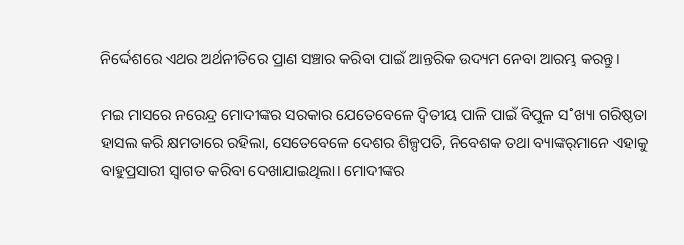ନିର୍ଦ୍ଦେଶରେ ଏଥର ଅର୍ଥନୀତିରେ ପ୍ରାଣ ସଞ୍ଚାର କରିବା ପାଇଁ ଆନ୍ତରିକ ଉଦ୍ୟମ ନେବା ଆରମ୍ଭ କରନ୍ତୁ।

ମଇ ମାସରେ ନରେନ୍ଦ୍ର ମୋଦୀଙ୍କର ସରକାର ଯେତେବେଳେ ଦ୍ବିତୀୟ ପାଳି ପାଇଁ ବିପୁଳ ସ˚ଖ୍ୟା ଗରିଷ୍ଠତା ହାସଲ କରି କ୍ଷମତାରେ ରହିଲା, ସେତେବେଳେ ଦେଶର ଶିଳ୍ପପତି, ନିବେଶକ ତଥା ବ୍ୟାଙ୍କର‌୍‌ମାନେ ଏହାକୁ ବାହୁପ୍ରସାରୀ ସ୍ବାଗତ କରିବା ଦେଖାଯାଇଥିଲା। ମୋଦୀଙ୍କର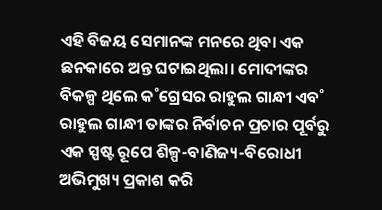ଏହି ବିଜୟ ସେମାନଙ୍କ ମନରେ ଥିବା ଏକ ଛନକାରେ ଅନ୍ତ ଘଟାଇଥିଲା। ମୋଦୀଙ୍କର ବିକଳ୍ପ ଥିଲେ କ˚ଗ୍ରେସର ରାହୁଲ ଗାନ୍ଧୀ ଏବ˚ ରାହୁଲ ଗାନ୍ଧୀ ତାଙ୍କର ନିର୍ବାଚନ ପ୍ରଚାର ପୂର୍ବରୁ ଏକ ସ୍ପଷ୍ଟ ରୂପେ ଶିଳ୍ପ-ବାଣିଜ୍ୟ-ବିରୋଧୀ ଅଭିମୁଖ୍ୟ ପ୍ରକାଶ କରି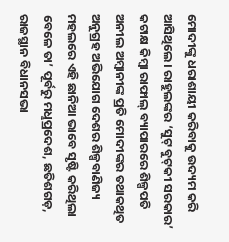ମୋଦୀଙ୍କୁ ଧରାଶାୟୀ କରିବାକୁ ଉଦ୍ୟମ କରି ଆସିଥିଲେ। ରାହୁଲଙ୍କର ‘ସୁଟ୍‌ ବୁଟ୍‌କୀ ସରକାର’ କଟାକ୍ଷ କିମ୍ବା ରାଫାଲ୍‌ ବ୍ୟାପାରରେ ଶିଳ୍ପପତି ଅନୀଲ ଅମ୍ବାନୀଙ୍କ ପ୍ରତି ମୋଦୀଙ୍କର ତଥାକଥିତ ଅନୁଗ୍ରହ ଅଭିଯୋଗ ଦେଶର ଶିଳ୍ପବାଣିଜ୍ୟ ମହଲରେ ଏହି ଛାନିଆ ଭାବେ ସୃଷ୍ଟି କରିଥିଲା ବେଳେ ତା’ ପୂର୍ବରୁ ମଧୢପ୍ରଦେଶ, ଛତିଶଗଡ଼, ରାଜସ୍ଥାନ ବିଧାନସଭା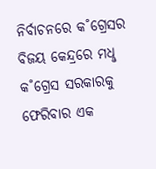ନିର୍ବାଚନରେ କ˚ଗ୍ରେସର ବିଜୟ କେନ୍ଦ୍ରରେ ମଧୢ କ˚ଗ୍ରେସ ସରକାରକୁ ଫେରିବାର ଏକ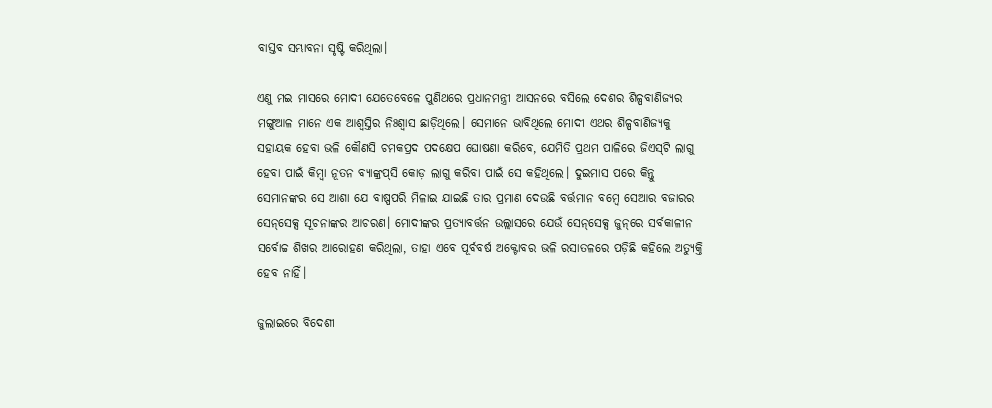ବାସ୍ତବ ସମ୍ଭାବନା ସୃଷ୍ଟି କରିଥିଲା।

ଏଣୁ ମଇ ମାସରେ ମୋଦୀ ଯେତେବେଳେ ପୁଣିଥରେ ପ୍ରଧାନମନ୍ତ୍ରୀ ଆସନରେ ବସିଲେ ଦେଶର ଶିଳ୍ପବାଣିଜ୍ୟର ମଙ୍ଗୁଆଳ ମାନେ ଏକ ଆଶ୍ବସ୍ତିର ନିଃଶ୍ବାସ ଛାଡ଼ିଥିଲେ। ସେମାନେ ଭାବିଥିଲେ ମୋଦୀ ଏଥର ଶିଳ୍ପବାଣିଜ୍ୟକୁ ସହାୟକ ହେବା ଭଳି କୌଣସି ଚମକପ୍ରଦ ପଦକ୍ଷେପ ଘୋଷଣା କରିବେ, ଯେମିତି ପ୍ରଥମ ପାଳିରେ ଜିଏସ୍‌ଟି ଲାଗୁ ହେବା ପାଇଁ କିମ୍ବା ନୂତନ ବ୍ୟାଙ୍କ୍ରପ୍‌ସି କୋଡ଼ ଲାଗୁ କରିବା ପାଇଁ ସେ କହିଥିଲେ। ଦୁଇମାସ ପରେ କିନ୍ତୁ ସେମାନଙ୍କର ସେ ଆଶା ଯେ ବାଷ୍ପପରି ମିଳାଇ ଯାଇଛି ତାର ପ୍ରମାଣ ଦେଉଛି ବର୍ତ୍ତମାନ ବମ୍ବେ ସେଆର ବଜାରର ସେନ୍‌ସେକ୍ସ ସୂଚନାଙ୍କର ଆଚରଣ। ମୋଦୀଙ୍କର ପ୍ରତ୍ୟାବର୍ତ୍ତନ ଉଲ୍ଲାସରେ ଯେଉଁ ସେନ୍‌ସେକ୍ସ ଜୁନ୍‌ରେ ସର୍ବକାଳୀନ ସର୍ବୋଚ୍ଚ ଶିଖର ଆରୋହଣ କରିଥିଲା, ତାହା ଏବେ ପୂର୍ବବର୍ଷ ଅକ୍ଟୋବର ଭଳି ରସାତଳରେ ପଡ଼ିଛି କହିଲେ ଅତ୍ୟୁକ୍ତି ହେବ ନାହିଁ।

ଜୁଲାଇରେ ବିଦେଶୀ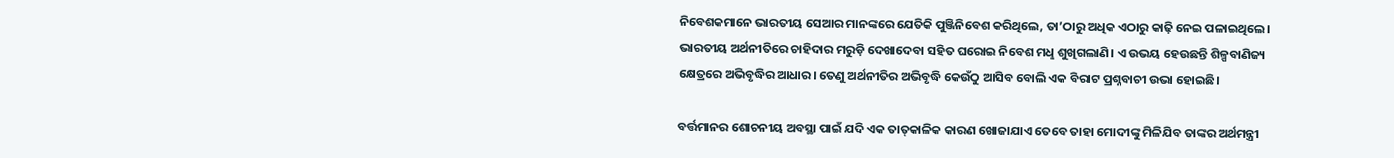ନିବେଶକମାନେ ଭାରତୀୟ ସେଆର ମାନଙ୍କରେ ଯେତିକି ପୁଞ୍ଜିନିବେଶ କରିଥିଲେ, ତା’ଠାରୁ ଅଧିକ ଏଠାରୁ କାଢ଼ି ନେଇ ପଳାଇଥିଲେ। ଭାରତୀୟ ଅର୍ଥନୀତିରେ ଚାହିଦାର ମରୁଡ଼ି ଦେଖାଦେବା ସହିତ ଘରୋଇ ନିବେଶ ମଧୢ ଶୁଖିଗଲାଣି। ଏ ଉଭୟ ହେଉଛନ୍ତି ଶିଳ୍ପବାଣିଜ୍ୟ କ୍ଷେତ୍ରରେ ଅଭିବୃଦ୍ଧିର ଆଧାର। ତେଣୁ ଅର୍ଥନୀତିର ଅଭିବୃଦ୍ଧି କେଉଁଠୁ ଆସିବ ବୋଲି ଏକ ବିରାଟ ପ୍ରଶ୍ନବାଚୀ ଉଭା ହୋଇଛି।

ବର୍ତ୍ତମାନର ଶୋଚନୀୟ ଅବସ୍ଥା ପାଇଁ ଯଦି ଏକ ତାତ୍‌କାଳିକ କାରଣ ଖୋଜାଯାଏ ତେବେ ତାହା ମୋଦୀଙ୍କୁ ମିଳିଯିବ ତାଙ୍କର ଅର୍ଥମନ୍ତ୍ରୀ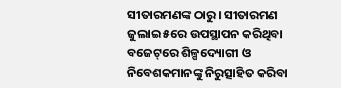ସୀତାରମଣଙ୍କ ଠାରୁ। ସୀତାରମଣ ଜୁଲାଇ ୫ରେ ଉପସ୍ଥାପନ କରିଥିବା ବଜେଟ୍‌ରେ ଶିଳ୍ପଦ୍ୟୋଗୀ ଓ ନିବେଶକମାନଙ୍କୁ ନିରୁତ୍ସାହିତ କରିବା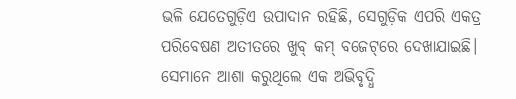ଭଳି ଯେତେଗୁଡ଼ିଏ ଉପାଦାନ ରହିଛି, ସେଗୁଡ଼ିକ ଏପରି ଏକତ୍ର ପରିବେଷଣ ଅତୀତରେ ଖୁବ୍‌ କମ୍‌ ବଜେଟ୍‌ରେ ଦେଖାଯାଇଛି। ସେମାନେ ଆଶା କରୁଥିଲେ ଏକ ଅଭିବୃଦ୍ଧି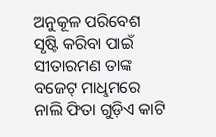ଅନୁକୂଳ ପରିବେଶ ସୃଷ୍ଟି କରିବା ପାଇଁ ସୀତାରମଣ ତାଙ୍କ ବଜେଟ୍‌ ମାଧୢମରେ ନାଲି ଫିତା ଗୁଡ଼ିଏ କାଟି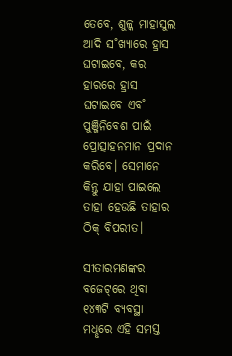ତେବେ, ଶୁଳ୍କ ମାହାସୁଲ ଆଦି ସ˚ଖ୍ୟାରେ ହ୍ରାସ ଘଟାଇବେ, କର ହାରରେ ହ୍ରାସ ଘଟାଇବେ ଏବ˚ ପୁଞ୍ଜିନିବେଶ ପାଇଁ ପ୍ରୋତ୍ସାହନମାନ ପ୍ରଦାନ କରିବେ। ସେମାନେ କିନ୍ତୁ ଯାହା ପାଇଲେ ତାହା ହେଉଛି ତାହାର ଠିକ୍‌ ବିପରୀତ।

ସୀତାରମଣଙ୍କର ବଜେଟ୍‌ରେ ଥିବା ୧୪୩ଟି ବ୍ୟବସ୍ଥା ମଧୢରେ ଏହି ସମସ୍ତ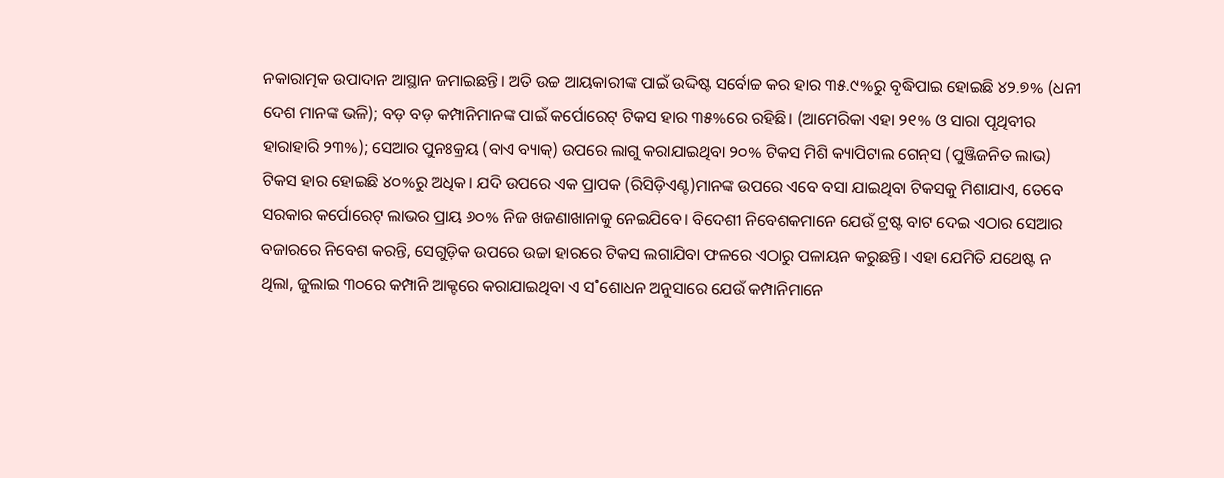ନକାରାତ୍ମକ ଉପାଦାନ ଆସ୍ଥାନ ଜମାଇଛନ୍ତି। ଅତି ଉଚ୍ଚ ଆୟକାରୀଙ୍କ ପାଇଁ ଉଦ୍ଦିଷ୍ଟ ସର୍ବୋଚ୍ଚ କର ହାର ୩୫.୯%ରୁ ବୃଦ୍ଧିପାଇ ହୋଇଛି ୪୨.୭% (ଧନୀ ଦେଶ ମାନଙ୍କ ଭଳି); ବଡ଼ ବଡ଼ କମ୍ପାନିମାନଙ୍କ ପାଇଁ କର୍ପୋରେଟ୍‌ ଟିକସ ହାର ୩୫%ରେ ରହିଛି। (ଆମେରିକା ଏହା ୨୧% ଓ ସାରା ପୃଥିବୀର ହାରାହାରି ୨୩%); ସେଆର ପୁନଃକ୍ରୟ (ବାଏ ବ୍ୟାକ୍‌) ଉପରେ ଲାଗୁ କରାଯାଇଥିବା ୨୦% ଟିକସ ମିଶି କ୍ୟାପିଟାଲ ଗେନ୍‌ସ (ପୁଞ୍ଜିଜନିତ ଲାଭ) ଟିକସ ହାର ହୋଇଛି ୪୦%ରୁ ଅଧିକ। ଯଦି ଉପରେ ଏକ ପ୍ରାପକ (ରିସିଡ଼ିଏଣ୍ଟ)ମାନଙ୍କ ଉପରେ ଏବେ ବସା ଯାଇଥିବା ଟିକସକୁ ମିଶାଯାଏ, ତେବେ ସରକାର କର୍ପୋରେଟ୍‌ ଲାଭର ପ୍ରାୟ ୬୦% ନିଜ ଖଜଣାଖାନାକୁ ନେଇଯିବେ। ବିଦେଶୀ ନିବେଶକମାନେ ଯେଉଁ ଟ୍ରଷ୍ଟ ବାଟ ଦେଇ ଏଠାର ସେଆର ବଜାରରେ ନିବେଶ କରନ୍ତି, ସେଗୁଡ଼ିକ ଉପରେ ଉଚ୍ଚା ହାରରେ ଟିକସ ଲଗାଯିବା ଫଳରେ ଏଠାରୁ ପଳାୟନ କରୁଛନ୍ତି। ଏହା ଯେମିତି ଯଥେଷ୍ଟ ନ ଥିଲା, ଜୁଲାଇ ୩୦ରେ କମ୍ପାନି ଆକ୍ଟରେ କରାଯାଇଥିବା ଏ ସ˚ଶୋଧନ ଅନୁସାରେ ଯେଉଁ କମ୍ପାନିମାନେ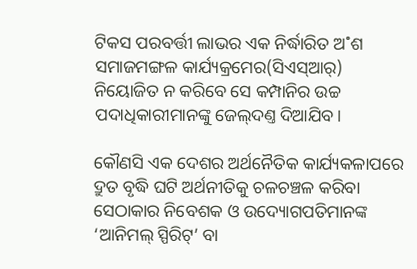ଟିକସ ପରବର୍ତ୍ତୀ ଲାଭର ଏକ ନିର୍ଦ୍ଧାରିତ ଅ˚ଶ ସମାଜମଙ୍ଗଳ କାର୍ଯ୍ୟକ୍ରମ‌େର(ସିଏସ୍‌ଆର୍‌) ନିୟୋଜିତ ନ କରିବେ ସେ କମ୍ପାନିର ଉଚ୍ଚ ପଦାଧିକାରୀମାନଙ୍କୁ ଜେଲ୍‌ଦଣ୍ତ ଦିଆଯିବ।

କୌଣସି ଏକ ଦେଶର ଅର୍ଥନୈତିକ କାର୍ଯ୍ୟକଳାପରେ ଦ୍ରୁତ ବୃଦ୍ଧି ଘଟି ଅର୍ଥନୀତିକୁ ଚଳଚଞ୍ଚଳ କରିବା ସେଠାକାର ନିବେଶକ ଓ ଉଦ୍ୟୋଗପତିମାନଙ୍କ ‘ଆନିମଲ୍‌ ସ୍ପିରିଟ୍‌’ ବା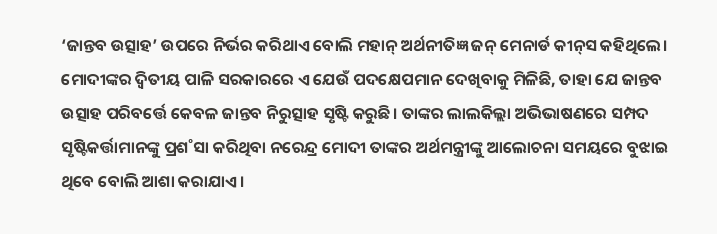‘ଜାନ୍ତବ ଉତ୍ସାହ’ ଉପରେ ନିର୍ଭର କରିଥାଏ ବୋଲି ମହାନ୍‌ ଅର୍ଥନୀତିଜ୍ଞ ଜନ୍‌ ମେନାର୍ଡ କୀନ୍‌ସ କହିଥିଲେ। ମୋଦୀଙ୍କର ଦ୍ବିତୀୟ ପାଳି ସରକାରରେ ଏ ଯେଉଁ ପଦକ୍ଷେପମାନ ଦେଖିବାକୁ ମିଳିଛି, ତାହା ଯେ ଜାନ୍ତବ ଉତ୍ସାହ ପରିବର୍ତ୍ତେ କେବଳ ଜାନ୍ତବ ନିରୁତ୍ସାହ ସୃଷ୍ଟି କରୁଛି। ତାଙ୍କର ଲାଲକିଲ୍ଲା ଅଭିଭାଷଣରେ ସମ୍ପଦ ସୃଷ୍ଟିକର୍ତ୍ତାମାନଙ୍କୁ ପ୍ରଶ˚ସା କରିଥିବା ନରେନ୍ଦ୍ର ମୋଦୀ ତାଙ୍କର ଅର୍ଥମନ୍ତ୍ରୀଙ୍କୁ ଆଲୋଚନା ସମୟରେ ବୁଝାଇ ଥିବେ ବୋଲି ଆଶା କରାଯାଏ।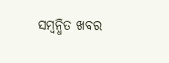ସମ୍ବନ୍ଧିତ ଖବର